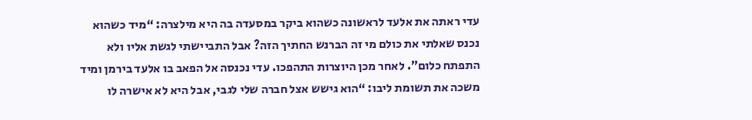עדי ראתה את אלעד לראשונה כשהוא ביקר במסעדה בה היא מילצרה: “מיד כשהוא נכנס שאלתי את כולם מי זה הברנש החתיך הזה? אבל התביישתי לגשת אליו ולא התפתח כלום”. לאחר מכן היוצרות התהפכו. עדי נכנסה אל הפאב בו אלעד בירמן ומיד משכה את תשומת ליבו: “הוא גישש אצל חברה שלי לגבי, אבל היא לא אישרה לו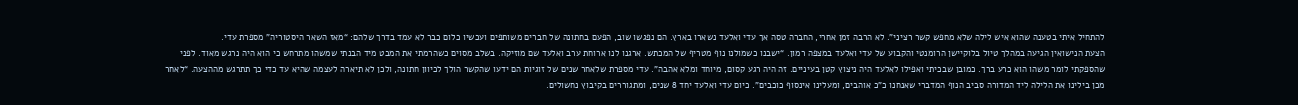להתחיל איתי בטענה שהוא איש לילה שלא מחפש קשר רציני”. לא הרבה זמן אחרי, החברה טסה אך עדי ואלעד נשארו בארץ. הם נפגשו שוב, הפעם בחתונה של חברים משותפים ועכשיו כלום כבר לא עמד בדרך שלהם: “מאז השאר היסטוריה” מספרת עדי.
הצעת הנישואין הגיעה במהלך טיול בלוקיישן הרומנטי והקבוע של עדי ואלעד במצפה רמון. “ישבנו כשמולנו נוף מטריף של המכתש. ארגנו לנו ארוחת ערב ואלעד שם מוזיקה. בשלב מסוים כשהרמתי את המבט מיד הבנתי שמשהו מתרחש כי הוא היה נרגש מאוד. לפני שהספקתי לומר משהו הוא כרע ברך. כמובן שבכיתי ואפילו לאלעד היה ניצוץ קטן בעיניים. זה היה רגע קסום, מיוחד ומלא אהבה”. עדי מספרת שלאחר שנים של זוגיות הם ידעו שהקשר הולך לכיוון חתונה, ולכן לא תיארה לעצמה שהיא עד כדי כך תתרגש מההצעה. “לאחר מכן בילינו את הלילה ליד המדורה סביב הנוף המדברי שאנחנו כ”כ אוהבים, ומעלינו אינסוף כוכבים”. כיום עדי ואלעד יחד 8 שנים, ומתגוררים בקיבוץ נחשולים.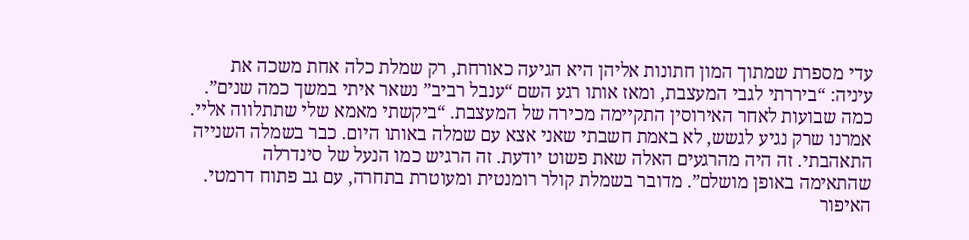עדי מספרת שמתוך המון חתונות אליהן היא הגיעה כאורחת, רק שמלת כלה אחת משכה את עיניה: “ביררתי לגבי המעצבת, ומאז אותו רגע השם “ענבל רביב” נשאר איתי במשך כמה שנים”. כמה שבועות לאחר האירוסין התקיימה מכירה של המעצבת. “ביקשתי מאמא שלי שתתלווה אליי. אמרנו שרק נגיע לגשש, לא באמת חשבתי שאני אצא עם שמלה באותו היום. כבר בשמלה השנייה התאהבתי. זה היה מהרגעים האלה שאת פשוט יודעת. זה הרגיש כמו הנעל של סינדרלה שהתאימה באופן מושלם”. מדובר בשמלת קולר רומנטית ומעוטרת בתחרה, עם גב פתוח דרמטי. האיפור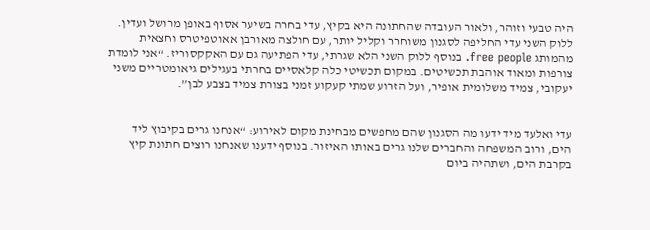היה טבעי וזוהר, ולאור העובדה שהחתונה היא בקיץ, עדי בחרה בשיער אסוף באופן מרושל ועדין. ללוק השני עדי החליפה לסגנון משוחרר וקליל יותר, עם חולצה מאורבן אאוטפיטרס וחצאית מהמותג free people. בנוסף ללוק השני הלא שגרתי, עדי הפתיעה גם עם האקקסוריז. “אני לומדת צורפות ומאוד אוהבת תכשיטים. במקום תכשיטי כלה קלאסיים בחרתי בעגילים גיאומטריים משני יעקובי, צמיד משלומית אופיר, ועל הזרוע שמתי קעקוע זמני בצורת צמיד בצבע לבן”.


עדי ואלעד מיד ידעו מה הסגנון שהם מחפשים מבחינת מקום לאירוע: “אנחנו גרים בקיבוץ ליד הים, ורוב המשפחה והחברים שלנו גרים באותו האיזור. בנוסף ידענו שאנחנו רוצים חתונת קיץ בקרבת הים, ושתהיה ביום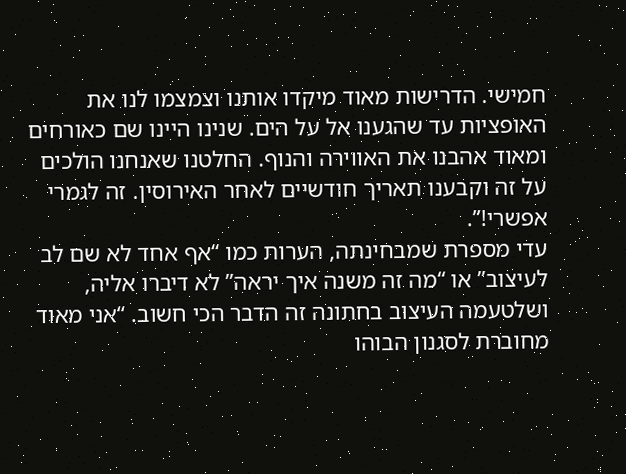חמישי. הדרישות מאוד מיקדו אותנו וצמצמו לנו את האופציות עד שהגענו אל על הים. שנינו היינו שם כאורחים ומאוד אהבנו את האווירה והנוף. החלטנו שאנחנו הולכים על זה וקבענו תאריך חודשיים לאחר האירוסין. זה לגמרי אפשרי!”.
עדי מספרת שמבחינתה, הערות כמו “אף אחד לא שם לב לעיצוב” או “מה זה משנה איך יראה” לא דיברו אליה, ושלטעמה העיצוב בחתונה זה הדבר הכי חשוב. “אני מאוד מחוברת לסגנון הבוהו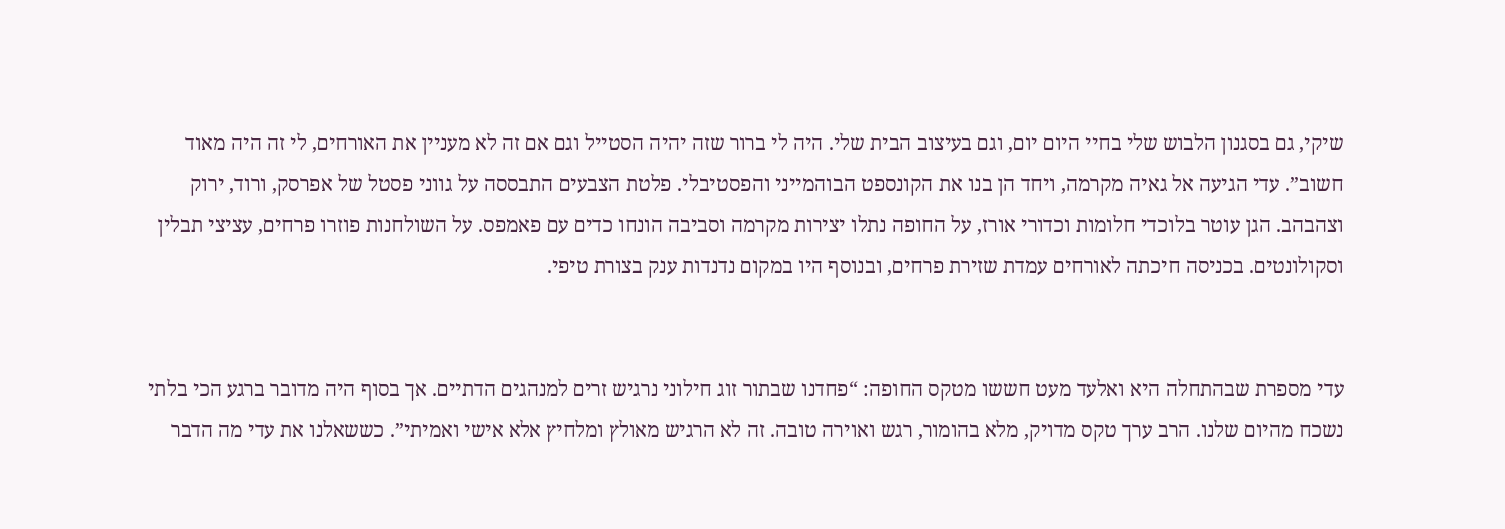שיקי, גם בסגנון הלבוש שלי בחיי היום יום, וגם בעיצוב הבית שלי. היה לי ברור שזה יהיה הסטייל וגם אם זה לא מעניין את האורחים, לי זה היה מאוד חשוב”. עדי הגיעה אל גאיה מקרמה, ויחד הן בנו את הקונספט הבוהמייני והפסטיבלי. פלטת הצבעים התבססה על גווני פסטל של אפרסק, ורוד, ירוק וצהבהב. הגן עוטר בלוכדי חלומות וכדורי אורז, על החופה נתלו יצירות מקרמה וסביבה הונחו כדים עם פאמפס. על השולחנות פוזרו פרחים, עציצי תבלין וסקולונטים. בכניסה חיכתה לאורחים עמדת שזירת פרחים, ובנוסף היו במקום נדנדות ענק בצורת טיפי.


עדי מספרת שבהתחלה היא ואלעד מעט חששו מטקס החופה: “פחדנו שבתור זוג חילוני נרגיש זרים למנהגים הדתיים. אך בסוף היה מדובר ברגע הכי בלתי נשכח מהיום שלנו. הרב ערך טקס מדויק, מלא בהומור, רגש ואוירה טובה. זה לא הרגיש מאולץ ומלחיץ אלא אישי ואמיתי”. כששאלנו את עדי מה הדבר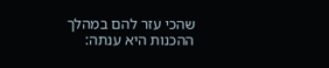שהכי עזר להם במהלך ההכנות היא ענתה: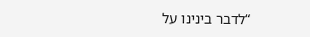“לדבר בינינו על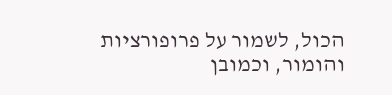הכול, לשמור על פרופורציות והומור, וכמובן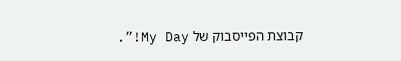קבוצת הפייסבוק של My Day!”.